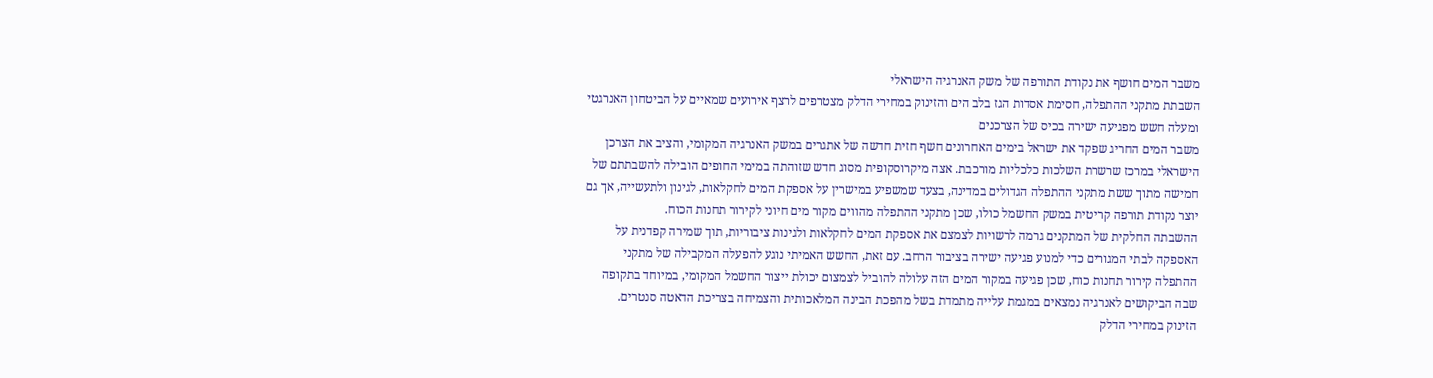משבר המים חושף את נקודת התורפה של משק האנרגיה הישראלי
השבתת מתקני ההתפלה, חסימת אסדות הגז בלב הים והזינוק במחירי הדלק מצטרפים לרצף אירועים שמאיים על הביטחון האנרגטי ומעלה חשש מפגיעה ישירה בכיס של הצרכנים
משבר המים החריג שפקד את ישראל בימים האחרונים חשף חזית חדשה של אתגרים במשק האנרגיה המקומי, והציב את הצרכן הישראלי במרכז שרשרת השלכות כלכליות מורכבת. אצה מיקרוסקופית מסוג חדש שזוהתה במימי החופים הובילה להשבתתם של חמישה מתוך ששת מתקני ההתפלה הגדולים במדינה, בצעד שמשפיע במישרין על אספקת המים לחקלאות, לגינון ולתעשייה, אך גם יוצר נקודת תורפה קריטית במשק החשמל כולו, שכן מתקני ההתפלה מהווים מקור מים חיוני לקירור תחנות הכוח.
ההשבתה החלקית של המתקנים גרמה לרשויות לצמצם את אספקת המים לחקלאות ולגינות ציבוריות, תוך שמירה קפדנית על האספקה לבתי המגורים כדי למנוע פגיעה ישירה בציבור הרחב. עם זאת, החשש האמיתי נוגע להפעלה המקבילה של מתקני ההתפלה קירור תחנות כוח, שכן פגיעה במקור המים הזה עלולה להוביל לצמצום יכולת ייצור החשמל המקומי, במיוחד בתקופה שבה הביקושים לאנרגיה נמצאים במגמת עלייה מתמדת בשל מהפכת הבינה המלאכותית והצמיחה בצריכת הדאטה סנטרים.
הזינוק במחירי הדלק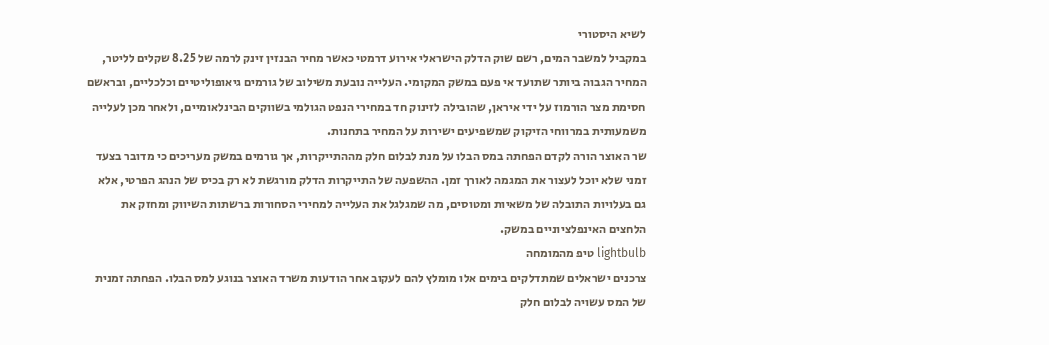לשיא היסטורי
במקביל למשבר המים, רשם שוק הדלק הישראלי אירוע דרמטי כאשר מחיר הבנזין זינק לרמה של 8.25 שקלים לליטר, המחיר הגבוה ביותר שתועד אי פעם במשק המקומי. העלייה נובעת משילוב של גורמים גיאופוליטיים וכלכליים, ובראשם חסימת מצר הורמוז על ידי איראן, שהובילה לזינוק חד במחירי הנפט הגולמי בשווקים הבינלאומיים, ולאחר מכן לעלייה משמעותית במרווחי הזיקוק שמשפיעים ישירות על המחיר בתחנות.
שר האוצר הורה לקדם הפחתה במס הבלו על מנת לבלום חלק מההתייקרות, אך גורמים במשק מעריכים כי מדובר בצעד זמני שלא יוכל לעצור את המגמה לאורך זמן. ההשפעה של התייקרות הדלק מורגשת לא רק בכיס של הנהג הפרטי, אלא גם בעלויות התובלה של משאיות ומטוסים, מה שמגלגל את העלייה למחירי הסחורות ברשתות השיווק ומחזק את הלחצים האינפלציוניים במשק.
lightbulb טיפ מהמומחה
צרכנים ישראלים שמתדלקים בימים אלו מומלץ להם לעקוב אחר הודעות משרד האוצר בנוגע למס הבלו. הפחתה זמנית של המס עשויה לבלום חלק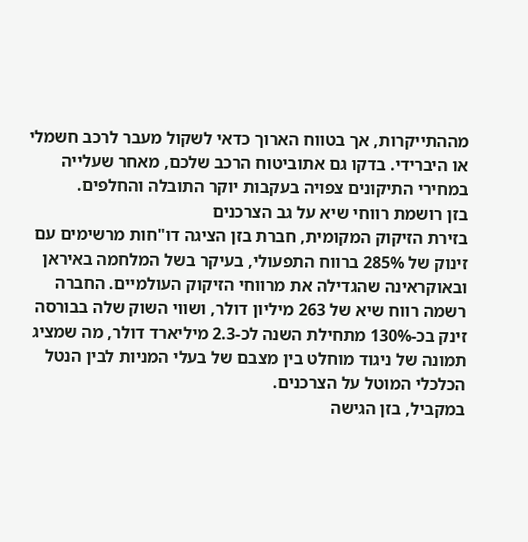מההתייקרות, אך בטווח הארוך כדאי לשקול מעבר לרכב חשמלי או היברידי. בדקו גם אתוביטוח הרכב שלכם, מאחר שעלייה במחירי התיקונים צפויה בעקבות יוקר התובלה והחלפים.
בזן רושמת רווחי שיא על גב הצרכנים
בזירת הזיקוק המקומית, חברת בזן הציגה דו"חות מרשימים עם זינוק של 285% ברווח התפעולי, בעיקר בשל המלחמה באיראן ובאוקראינה שהגדילה את מרווחי הזיקוק העולמיים. החברה רשמה רווח שיא של 263 מיליון דולר, ושווי השוק שלה בבורסה זינק בכ-130% מתחילת השנה לכ-2.3 מיליארד דולר, מה שמציג תמונה של ניגוד מוחלט בין מצבם של בעלי המניות לבין הנטל הכלכלי המוטל על הצרכנים.
במקביל, בזן הגישה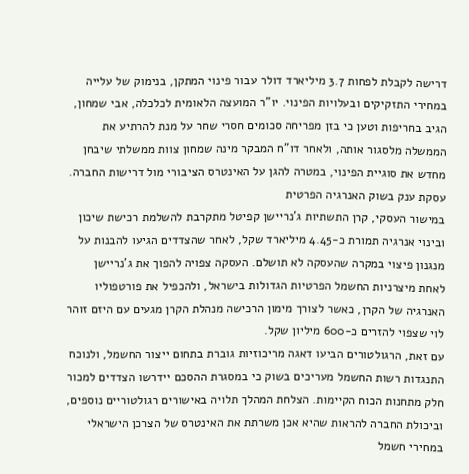דרישה לקבלת לפחות 3.7 מיליארד דולר עבור פינוי המתקן, בנימוק של עלייה במחירי התזקיקים ובעלויות הפינוי. יו"ר המועצה הלאומית לכלכלה, אבי שמחון, הגיב בחריפות וטען כי בזן מפריחה סכומים חסרי שחר על מנת להרתיע את הממשלה מלסגור אותה, ולאחר דו"ח המבקר מינה שמחון צוות ממשלתי שיבחן מחדש את סוגיית הפינוי, במטרה להגן על האינטרס הציבורי מול דרישות החברה.
עסקת ענק בשוק האנרגיה הפרטית
במישור העסקי, קרן התשתיות ג'נריישן קפיטל מתקרבת להשלמת רכישת שיכון ובינוי אנרגיה תמורת כ-4.45 מיליארד שקל, לאחר שהצדדים הגיעו להבנות על מנגנון פיצוי במקרה שהעסקה לא תושלם. העסקה צפויה להפוך את ג'נריישן לאחת מיצרניות החשמל הפרטיות הגדולות בישראל, ולהכפיל את פורטפוליו האנרגיה של הקרן, כאשר לצורך מימון הרכישה מנהלת הקרן מגעים עם היזם זוהר לוי שצפוי להזרים כ-600 מיליון שקל.
עם זאת, הרגולטורים הביעו דאגה מריכוזיות גוברת בתחום ייצור החשמל, ולנוכח התנגדות רשות החשמל מעריכים בשוק כי במסגרת ההסכם יידרשו הצדדים למכור חלק מתחנות הכוח הקיימות. הצלחת המהלך תלויה באישורים רגולטוריים נוספים, וביכולת החברה להראות שהיא אכן משרתת את האינטרס של הצרכן הישראלי במחירי חשמל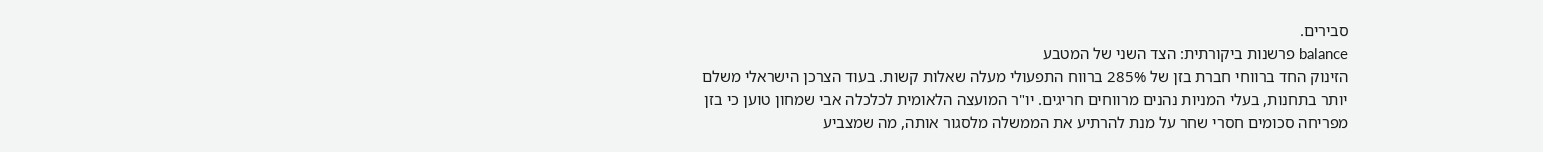סבירים.
balance פרשנות ביקורתית: הצד השני של המטבע
הזינוק החד ברווחי חברת בזן של 285% ברווח התפעולי מעלה שאלות קשות. בעוד הצרכן הישראלי משלם יותר בתחנות, בעלי המניות נהנים מרווחים חריגים. יו"ר המועצה הלאומית לכלכלה אבי שמחון טוען כי בזן מפריחה סכומים חסרי שחר על מנת להרתיע את הממשלה מלסגור אותה, מה שמצביע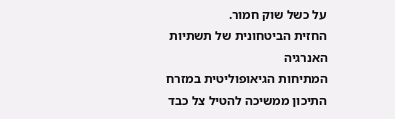על כשל שוק חמור.
החזית הביטחונית של תשתיות האנרגיה
המתיחות הגיאופוליטית במזרח התיכון ממשיכה להטיל צל כבד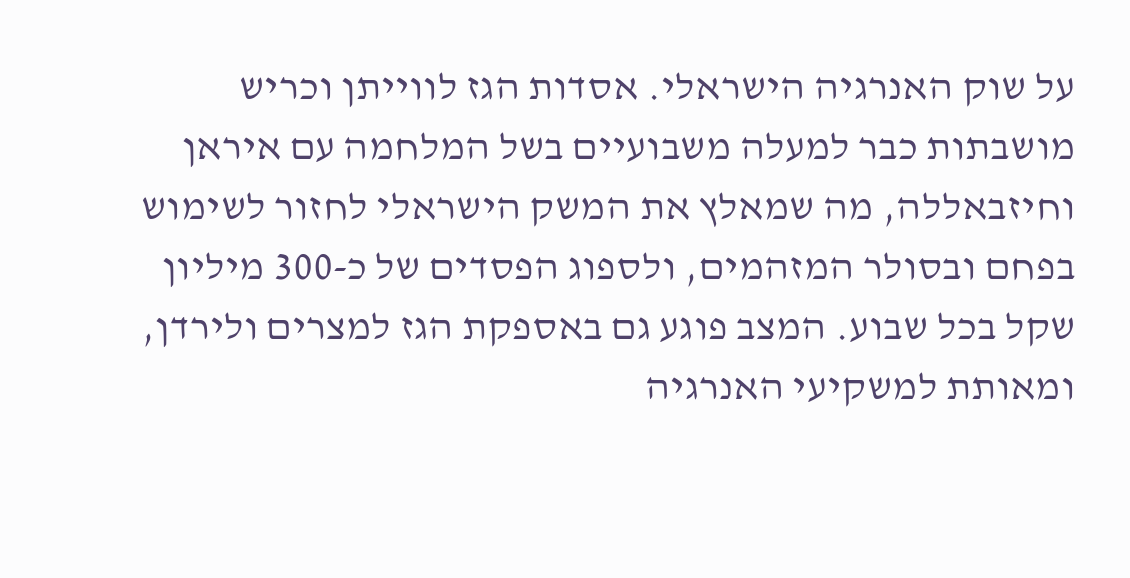על שוק האנרגיה הישראלי. אסדות הגז לווייתן וכריש מושבתות כבר למעלה משבועיים בשל המלחמה עם איראן וחיזבאללה, מה שמאלץ את המשק הישראלי לחזור לשימוש בפחם ובסולר המזהמים, ולספוג הפסדים של כ-300 מיליון שקל בכל שבוע. המצב פוגע גם באספקת הגז למצרים ולירדן, ומאותת למשקיעי האנרגיה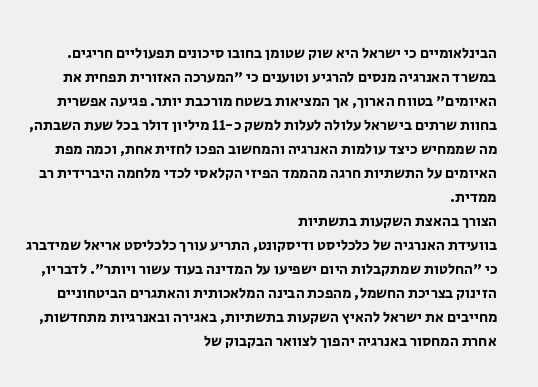הבינלאומיים כי ישראל היא שוק שטומן בחובו סיכונים תפעוליים חריגים.
במשרד האנרגיה מנסים להרגיע וטוענים כי "המערכה האזורית תפחית את האיומים" בטווח הארוך, אך המציאות בשטח מורכבת יותר. פגיעה אפשרית בחוות שרתים בישראל עלולה לעלות למשק כ-11 מיליון דולר בכל שעת השבתה, מה שממחיש כיצד עולמות האנרגיה והמחשוב הפכו לחזית אחת, וכמה מפת האיומים על התשתיות חרגה מהממד הפיזי הקלאסי לכדי מלחמה היברידית רב ממדית.
הצורך בהאצת השקעות בתשתיות
בוועידת האנרגיה של כלכליסט ודיסקונט, התריע עורך כלכליסט אריאל שמידברג כי "החלטות שמתקבלות היום ישפיעו על המדינה בעוד עשור ויותר". לדבריו, הזינוק בצריכת החשמל, מהפכת הבינה המלאכותית והאתגרים הביטחוניים מחייבים את ישראל להאיץ השקעות בתשתיות, באגירה ובאנרגיות מתחדשות, אחרת המחסור באנרגיה יהפוך לצוואר הבקבוק של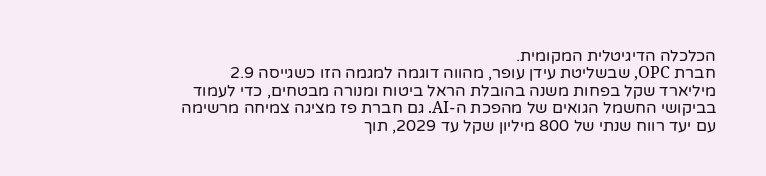הכלכלה הדיגיטלית המקומית.
חברת OPC, שבשליטת עידן עופר, מהווה דוגמה למגמה הזו כשגייסה 2.9 מיליארד שקל בפחות משנה בהובלת הראל ביטוח ומנורה מבטחים, כדי לעמוד בביקושי החשמל הגואים של מהפכת ה-AI. גם חברת פז מציגה צמיחה מרשימה עם יעד רווח שנתי של 800 מיליון שקל עד 2029, תוך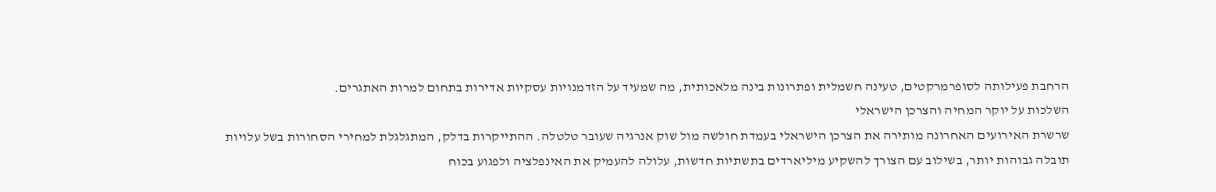הרחבת פעילותה לסופרמרקטים, טעינה חשמלית ופתרונות בינה מלאכותית, מה שמעיד על הזדמנויות עסקיות אדירות בתחום למרות האתגרים.
השלכות על יוקר המחיה והצרכן הישראלי
שרשרת האירועים האחרונה מותירה את הצרכן הישראלי בעמדת חולשה מול שוק אנרגיה שעובר טלטלה. ההתייקרות בדלק, המתגלגלת למחירי הסחורות בשל עלויות תובלה גבוהות יותר, בשילוב עם הצורך להשקיע מיליארדים בתשתיות חדשות, עלולה להעמיק את האינפלציה ולפגוע בכוח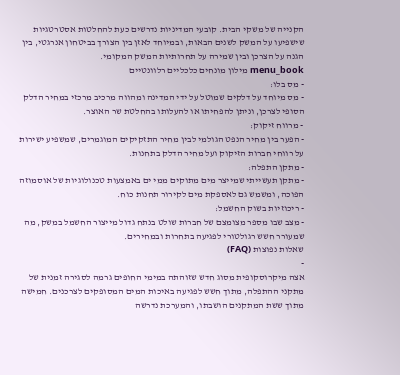הקנייה של משקי הבית. קובעי המדיניות נדרשים כעת להחלטות אסטרטגיות שישפיעו על המשק לשנים הבאות, ובמיוחד לאזן בין הצורך בביטחון אנרגטי, בין הגנה על הצרכן ובין שמירה על תחרותיות המשק המקומי.
menu_book מילון מונחים כלכליים רלוונטיים
- מס בלו:
- מס מיוחד על דלקים שמוטל על ידי המדינה ומהווה מרכיב מרכזי במחיר הדלק הסופי לצרכן, וניתן להפחיתו או להעלותו בהחלטת שר האוצר.
- מרווח זיקוק:
- הפער בין מחיר הנפט הגולמי לבין מחיר התזקיקים המוגמרים, שמשפיע ישירות על רווחי חברות הזיקוק ועל מחיר הדלק בתחנות.
- מתקן התפלה:
- מתקן תעשייתי שמייצר מים מתוקים ממי ים באמצעות טכנולוגיות של אוסמוזה הפוכה, ומשמש גם לאספקת מים לקירור תחנות כוח.
- ריכוזיות בשוק החשמל:
- מצב שבו מספר מצומצם של חברות שולט בנתח גדול מייצור החשמל במשק, מה שמעורר חשש רגולטורי לפגיעה בתחרות ובמחירים.
שאלות נפוצות (FAQ)
-
אצה מיקרוסקופית מסוג חדש שזוהתה במימי החופים גרמה לסגירה זמנית של מתקני ההתפלה, מתוך חשש לפגיעה באיכות המים המסופקים לצרכנים. חמישה מתוך ששת המתקנים הושבתו, והמערכת נדרשה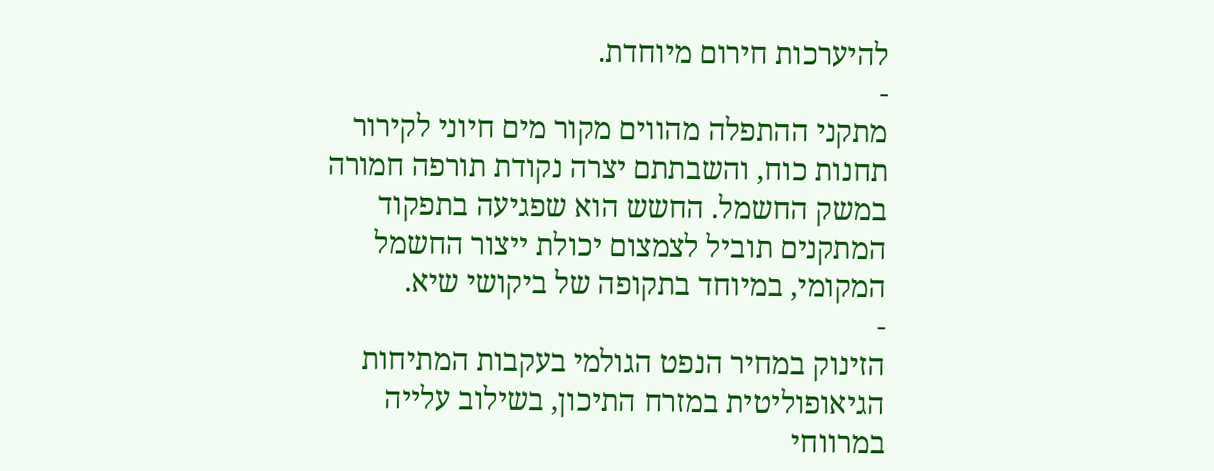להיערכות חירום מיוחדת.
-
מתקני ההתפלה מהווים מקור מים חיוני לקירור תחנות כוח, והשבתתם יצרה נקודת תורפה חמורה במשק החשמל. החשש הוא שפגיעה בתפקוד המתקנים תוביל לצמצום יכולת ייצור החשמל המקומי, במיוחד בתקופה של ביקושי שיא.
-
הזינוק במחיר הנפט הגולמי בעקבות המתיחות הגיאופוליטית במזרח התיכון, בשילוב עלייה במרווחי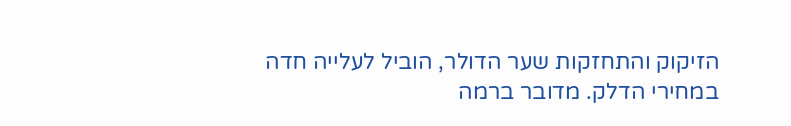הזיקוק והתחזקות שער הדולר, הוביל לעלייה חדה במחירי הדלק. מדובר ברמה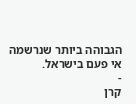הגבוהה ביותר שנרשמה אי פעם בישראל.
-
קרן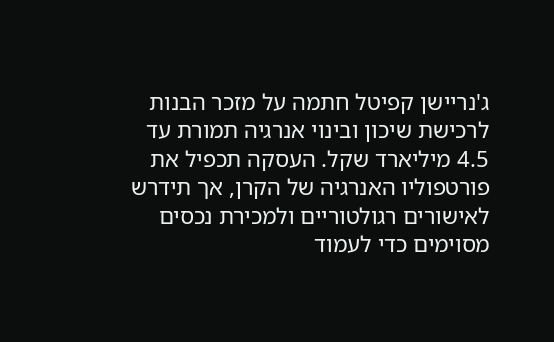ג'נריישן קפיטל חתמה על מזכר הבנות לרכישת שיכון ובינוי אנרגיה תמורת עד 4.5 מיליארד שקל. העסקה תכפיל את פורטפוליו האנרגיה של הקרן, אך תידרש לאישורים רגולטוריים ולמכירת נכסים מסוימים כדי לעמוד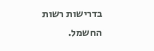בדרישות רשות החשמל.